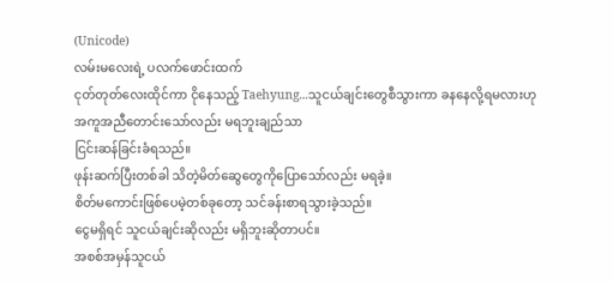(Unicode)
လမ်းမလေးရဲ့ ပလက်ဖောင်းထက်
ငုတ်တုတ်လေးထိုင်ကာ ငိုနေသည့် Taehyung...သူငယ်ချင်းတွေစီသွားကာ ခနနေလို့ရမလားဟု
အကူအညီတောင်းသော်လည်း မရဘူးချည်သာ
ငြင်းဆန်ခြင်းခံရသည်။
ဖုန်းဆက်ပြီးတစ်ခါ သိတဲ့မိတ်ဆွေတွေကိုပြောသော်လည်း မရခဲ့။
စိတ်မကောင်းဖြစ်ပေမဲ့တစ်ခုတော့ သင်ခန်းစာရသွားခဲ့သည်။
ငွေမရှိရင် သူငယ်ချင်းဆိုလည်း မရှိဘူးဆိုတာပင်။
အစစ်အမှန်သူငယ်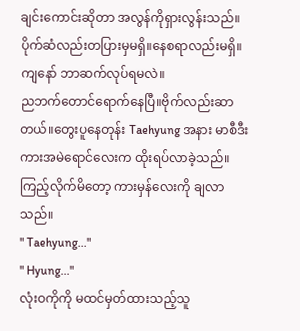ချင်းကောင်းဆိုတာ အလွန်ကိုရှားလွန်းသည်။ပိုက်ဆံလည်းတပြားမှမရှိ။နေစရာလည်းမရှိ။
ကျနော် ဘာဆက်လုပ်ရမလဲ။
ညဘက်တောင်ရောက်နေပြီ။ဗိုက်လည်းဆာတယ်။တွေးပူနေတုန်း Taehyung အနား မာစီဒီး ကားအမဲရောင်လေးက ထိုးရပ်လာခဲ့သည်။
ကြည့်လိုက်မိတော့ ကားမှန်လေးကို ချလာသည်။
" Taehyung..."
" Hyung..."
လုံးဝကိုကို မထင်မှတ်ထားသည့်သူ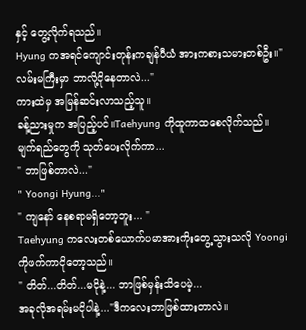နှင့် တွေ့လိုက်ရသည်။
Hyung ကအရင်ကျောင်းတုန်းကချန်ပီယံ အားကစားသမားတစ်ဦး။" လမ်းမကြီးမှာ ဘာလို့ငိုနေတာလဲ..."
ကားထဲမှ အမြန်ဆင်းလာသည့်သူ။
ခန့်ညားမှုက အပြည့်ပင်။Taehyung ကိုထူကာထစေလိုက်သည်။
မျက်ရည်တွေကို သုတ်ပေးလိုက်ကာ...
" ဘာဖြစ်တာလဲ..."
" Yoongi Hyung..."
" ကျနော် နေစရာမရှိတော့ဘူး... "
Taehyung ကလေးတစ်ယောက်ပမာအားကိုးတွေ့သွားသလို Yoongi ကိုဖက်ကာငိုတော့သည်။
" တိတ်...တိတ်...မငိုနဲ့... ဘာဖြစ်မှန်းသိပေမဲ့...
အခုလိုအရမ်းမငိုပါနဲ့..."ဒီကလေးဘာဖြစ်ထားတာလဲ။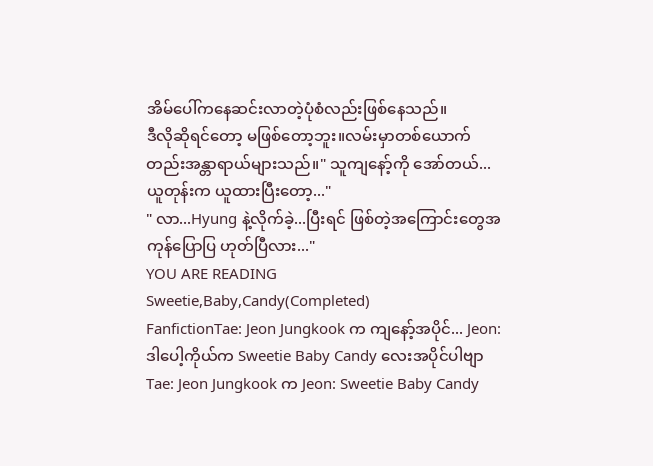အိမ်ပေါ်ကနေဆင်းလာတဲ့ပုံစံလည်းဖြစ်နေသည်။
ဒီလိုဆိုရင်တော့ မဖြစ်တော့ဘူး။လမ်းမှာတစ်ယောက်တည်းအန္တာရာယ်များသည်။" သူကျနော့်ကို အော်တယ်...ယူတုန်းက ယူထားပြီးတော့..."
" လာ...Hyung နဲ့လိုက်ခဲ့...ပြီးရင် ဖြစ်တဲ့အကြောင်းတွေအကုန်ပြောပြ ဟုတ်ပြီလား..."
YOU ARE READING
Sweetie,Baby,Candy(Completed)
FanfictionTae: Jeon Jungkook က ကျနော့်အပိုင်... Jeon: ဒါပေါ့ကိုယ်က Sweetie Baby Candy လေးအပိုင်ပါဗျာ Tae: Jeon Jungkook က Jeon: Sweetie Baby Candy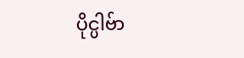ပိုင္ပါဗ်ာ